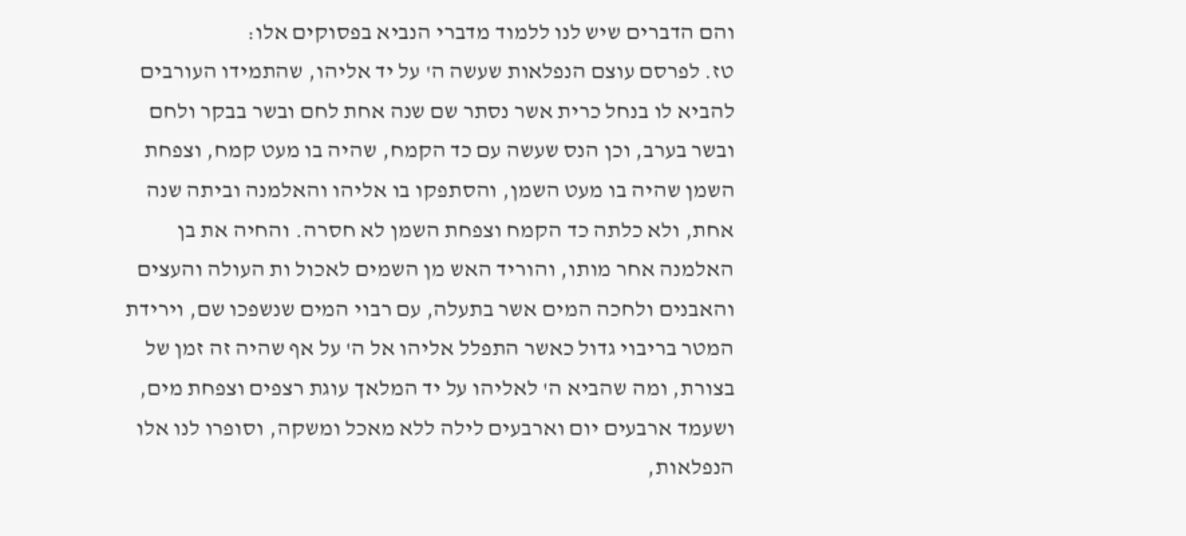והם הדברים שיש לנו ללמוד מדברי הנביא בפסוקים אלו:
טז. לפרסם עוצם הנפלאות שעשה ה' על יד אליהו, שהתמידו העורבים להביא לו בנחל כרית אשר נסתר שם שנה אחת לחם ובשר בבקר ולחם ובשר בערב, וכן הנס שעשה עם כד הקמח, שהיה בו מעט קמח, וצפחת השמן שהיה בו מעט השמן, והסתפקו בו אליהו והאלמנה וביתה שנה אחת, ולא כלתה כד הקמח וצפחת השמן לא חסרה. והחיה את בן האלמנה אחר מותו, והוריד האש מן השמים לאכול ות העולה והעצים והאבנים ולחכה המים אשר בתעלה, עם רבוי המים שנשפכו שם, וירידת המטר בריבוי גדול כאשר התפלל אליהו אל ה' על אף שהיה זה זמן של בצורת, ומה שהביא ה' לאליהו על יד המלאך עוגת רצפים וצפחת מים, ושעמד ארבעים יום וארבעים לילה ללא מאכל ומשקה, וסופרו לנו אלו הנפלאות,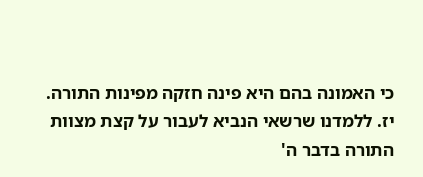כי האמונה בהם היא פינה חזקה מפינות התורה.
יז. ללמדנו שרשאי הנביא לעבור על קצת מצוות התורה בדבר ה'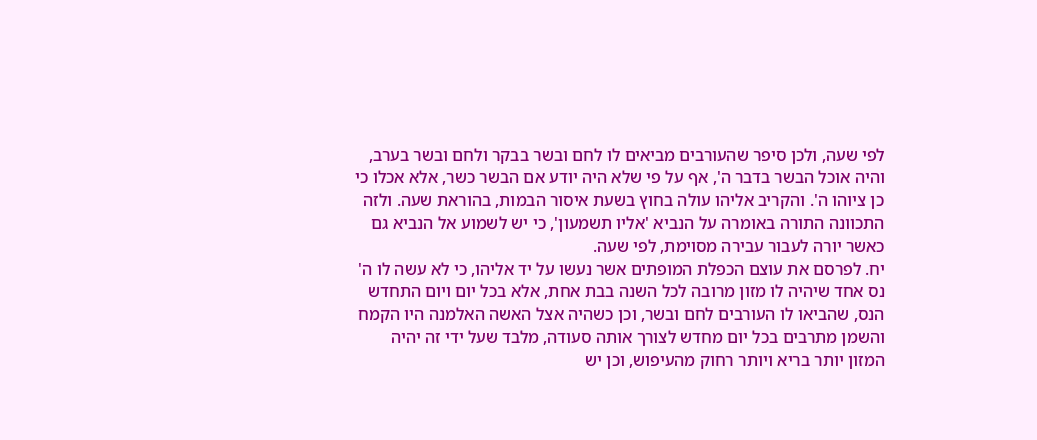לפי שעה, ולכן סיפר שהעורבים מביאים לו לחם ובשר בבקר ולחם ובשר בערב, והיה אוכל הבשר בדבר ה', אף על פי שלא היה יודע אם הבשר כשר, אלא אכלו כי כן ציוהו ה'. והקריב אליהו עולה בחוץ בשעת איסור הבמות, בהוראת שעה. ולזה התכוונה התורה באומרה על הנביא 'אליו תשמעון', כי יש לשמוע אל הנביא גם כאשר יורה לעבור עבירה מסוימת, לפי שעה.
יח. לפרסם את עוצם הכפלת המופתים אשר נעשו על יד אליהו, כי לא עשה לו ה' נס אחד שיהיה לו מזון מרובה לכל השנה בבת אחת, אלא בכל יום ויום התחדש הנס, שהביאו לו העורבים לחם ובשר, וכן כשהיה אצל האשה האלמנה היו הקמח והשמן מתרבים בכל יום מחדש לצורך אותה סעודה, מלבד שעל ידי זה יהיה המזון יותר בריא ויותר רחוק מהעיפוש, וכן יש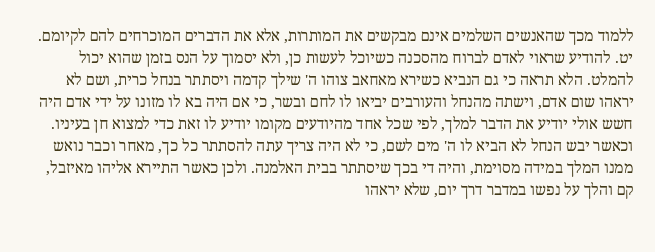ללמוד מכך שהאנשים השלמים אינם מבקשים את המותרות, אלא את הדברים המוכרחים להם לקיומם.
יט. להודיע שראוי לאדם לברוח מהסכנה כשיוכל לעשות כן, ולא יסמוך על הנס בזמן שהוא יכול להמלט. הלא תראה כי גם הנביא כשירא מאחאב צוהו ה' שילך קדמה ויסתתר בנחל כרית, ושם לא יראהו שום אדם, וישתה מהנחל והעורבים יביאו לו לחם ובשר, כי אם היה בא לו מזונו על ידי אדם היה חשש אולי יודיע את הדבר למלך, לפי שכל אחד מהיודעים מקומו יודיע לו זאת כדי למצוא חן בעיניו. וכאשר יבש הנחל לא הביא לו ה' מים לשם, כי לא היה צריך עתה להסתתר כל כך, מאחר וכבר נואש ממנו המלך במידה מסוימת, והיה די בכך שיסתתר בבית האלמנה. ולכן כאשר התיירא אליהו מאיזבל, קם והלך על נפשו במדבר דרך יום, שלא יראהו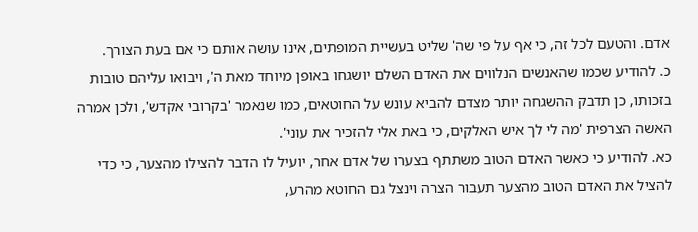אדם. והטעם לכל זה, כי אף על פי שה' שליט בעשיית המופתים, אינו עושה אותם כי אם בעת הצורך.
כ. להודיע שכמו שהאנשים הנלווים את האדם השלם יושגחו באופן מיוחד מאת ה', ויבואו עליהם טובות בזכותו, כן תדבק ההשגחה יותר מצדם להביא עונש על החוטאים, כמו שנאמר 'בקרובי אקדש', ולכן אמרה האשה הצרפית 'מה לי לך איש האלקים, כי באת אלי להזכיר את עוני'.
כא. להודיע כי כאשר האדם הטוב משתתף בצערו של אדם אחר, יועיל לו הדבר להצילו מהצער, כי כדי להציל את האדם הטוב מהצער תעבור הצרה וינצל גם החוטא מהרע,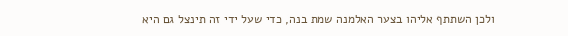ולכן השתתף אליהו בצער האלמנה שמת בנה, כדי שעל ידי זה תינצל גם היא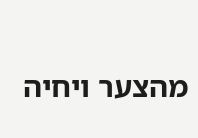מהצער ויחיה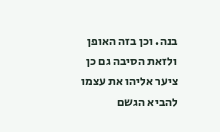בנה. וכן בזה האופן ולזאת הסיבה גם כן ציער אליהו את עצמו להביא הגשם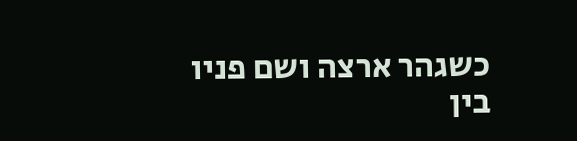כשגהר ארצה ושם פניו בין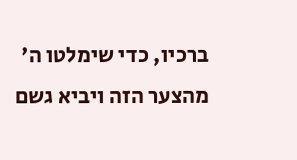ברכיו, כדי שימלטו ה' מהצער הזה ויביא גשם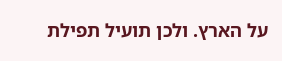על הארץ. ולכן תועיל תפילת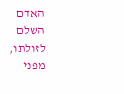האדם השלם לזולתו, מפני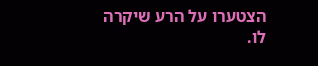הצטערו על הרע שיקרה לו.